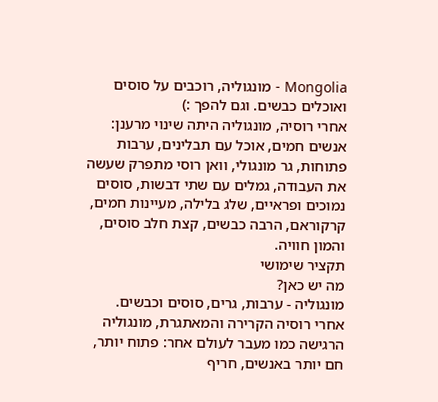Mongolia - מונגוליה, רוכבים על סוסים ואוכלים כבשים. וגם להפך :)
אחרי רוסיה, מונגוליה היתה שינוי מרענן: אנשים חמים, אוכל עם תבלינים, ערבות פתוחות, גר מונגולי, וואן רוסי מתפרק שעשה את העבודה, גמלים עם שתי דבשות, סוסים נמוכים ופראיים, שלג בלילה, מעיינות חמים, קרקוראם, הרבה כבשים, קצת חלב סוסים, והמון חוויה.
תקציר שימושי
מה יש כאן?
מונגוליה - ערבות, גרים, סוסים וכבשים.
אחרי רוסיה הקרירה והמאתגרת, מונגוליה הרגישה כמו מעבר לעולם אחר: פתוח יותר, חם יותר באנשים, חריף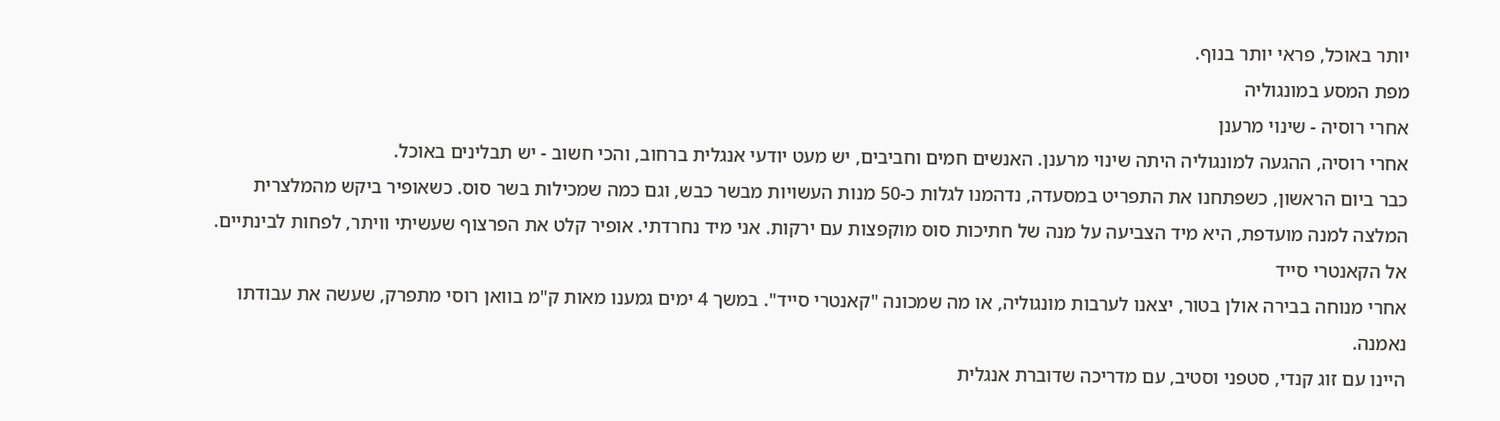יותר באוכל, פראי יותר בנוף.
מפת המסע במונגוליה
אחרי רוסיה - שינוי מרענן
אחרי רוסיה, ההגעה למונגוליה היתה שינוי מרענן. האנשים חמים וחביבים, יש מעט יודעי אנגלית ברחוב, והכי חשוב - יש תבלינים באוכל.
כבר ביום הראשון, כשפתחנו את התפריט במסעדה, נדהמנו לגלות כ-50 מנות העשויות מבשר כבש, וגם כמה שמכילות בשר סוס. כשאופיר ביקש מהמלצרית המלצה למנה מועדפת, היא מיד הצביעה על מנה של חתיכות סוס מוקפצות עם ירקות. אני מיד נחרדתי. אופיר קלט את הפרצוף שעשיתי וויתר, לפחות לבינתיים.
אל הקאנטרי סייד
אחרי מנוחה בבירה אולן בטור, יצאנו לערבות מונגוליה, או מה שמכונה "קאנטרי סייד". במשך 4 ימים גמענו מאות ק"מ בוואן רוסי מתפרק, שעשה את עבודתו נאמנה.
היינו עם זוג קנדי, סטפני וסטיב, עם מדריכה שדוברת אנגלית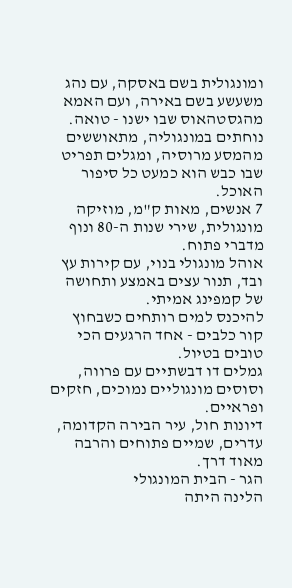ומונגולית בשם באסקה, עם נהג משעשע בשם באירה, ועם האמא מהגסטהאוס שבו ישנו - טואה.
נוחתים במונגוליה, מתאוששים מהמסע מרוסיה, ומגלים תפריט שבו כבש הוא כמעט כל סיפור האוכל.
7 אנשים, מאות ק"מ, מוזיקה מונגולית, שירי שנות ה-80 ונוף מדברי פתוח.
אוהל מונגולי בנוי, עם קירות עץ ובד, תנור עצים באמצע ותחושה של קמפינג אמיתי.
להיכנס למים רותחים כשבחוץ קור כלבים - אחד הרגעים הכי טובים בטיול.
גמלים דו דבשתיים עם פרווה, וסוסים מונגוליים נמוכים, חזקים ופראיים.
דיונות חול, עיר הבירה הקדומה, עדרים, שמיים פתוחים והרבה מאוד דרך.
הגר - הבית המונגולי
הלינה היתה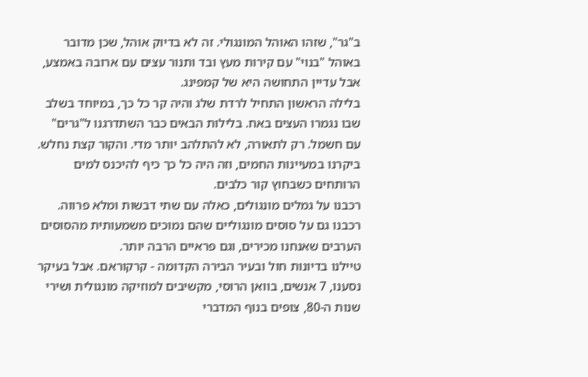ב"גר", שזהו האוהל המונגולי. זה לא בדיוק אוהל, שכן מדובר באוהל "בנוי" עם קירות מעץ ובד ותנור עצים עם ארובה באמצע, אבל עדיין התחושה היא של קמפינג.
בלילה הראשון התחיל לרדת שלג והיה קר כל כך, במיוחד בשלב שבו נגמרו העצים באח. בלילות הבאים כבר השתדרגנו ל"גרים" עם חשמל. רק לתאורה, לא להתלהב יותר מדי. והקור קצת נחלש.
ביקרנו במעיינות החמים, וזה היה כל כך כיף להיכנס למים הרותחים כשבחוץ קור כלבים.
רכבנו על גמלים מונגולים, כאלה עם שתי דבשות ומלא פרווה. רכבנו גם על סוסים מונגוליים שהם נמוכים משמעותית מהסוסים הערבים שאנחנו מכירים, וגם פראיים הרבה יותר.
טיילנו בדיונות חול ובעיר הבירה הקדומה - קרקוראם. אבל בעיקר נסענו, 7 אנשים, בוואן הרוסי, מקשיבים למוזיקה מונגולית ושירי שנות ה-80, צופים בנוף המדברי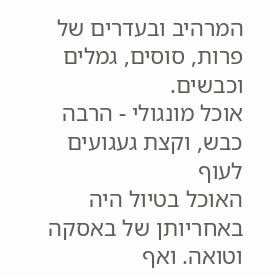המרהיב ובעדרים של פרות, סוסים, גמלים וכבשים.
אוכל מונגולי - הרבה כבש, וקצת געגועים לעוף
האוכל בטיול היה באחריותן של באסקה וטואה. ואף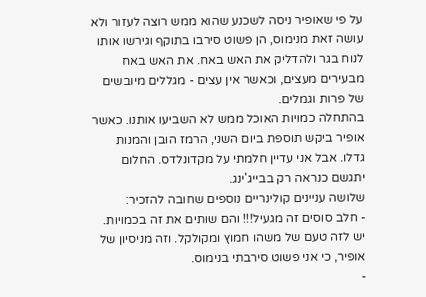על פי שאופיר ניסה לשכנע שהוא ממש רוצה לעזור ולא עושה זאת מנימוס, הן פשוט סירבו בתוקף וגירשו אותו לנוח בגר ולהדליק את האש באח. את האש באח מבעירים מעצים, וכאשר אין עצים - מגללים מיובשים של פרות וגמלים.
בהתחלה כמויות האוכל ממש לא השביעו אותנו. כאשר אופיר ביקש תוספת ביום השני, הרמז הובן והמנות גדלו. אבל אני עדיין חלמתי על מקדונלדס. החלום יתגשם כנראה רק בבייג'ינג.
שלושה עניינים קולינריים נוספים שחובה להזכיר:
- חלב סוסים זה מגעיל!!! והם שותים את זה בכמויות. יש לזה טעם של משהו חמוץ ומקולקל. וזה מניסיון של אופיר, כי אני פשוט סירבתי בנימוס.
-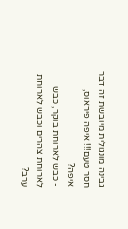גבינה מונגולית מיובשת זה דבר חסר טעם!!! איפה פיראוס, איפה?
- כבש לארוחת בוקר, כבש לארוחת צהרים וכבש לארוחת ערב?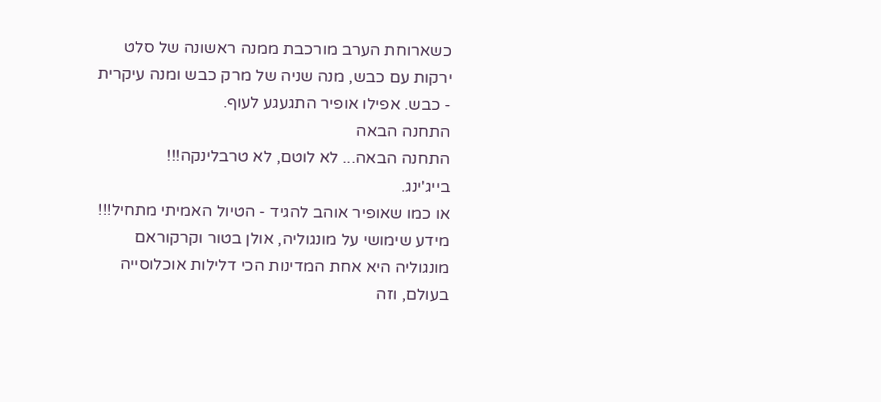כשארוחת הערב מורכבת ממנה ראשונה של סלט ירקות עם כבש, מנה שניה של מרק כבש ומנה עיקרית - כבש. אפילו אופיר התגעגע לעוף.
התחנה הבאה
התחנה הבאה... לא לוטם, לא טרבלינקה!!!
בייג'ינג.
או כמו שאופיר אוהב להגיד - הטיול האמיתי מתחיל!!!
מידע שימושי על מונגוליה, אולן בטור וקרקוראם
מונגוליה היא אחת המדינות הכי דלילות אוכלוסייה בעולם, וזה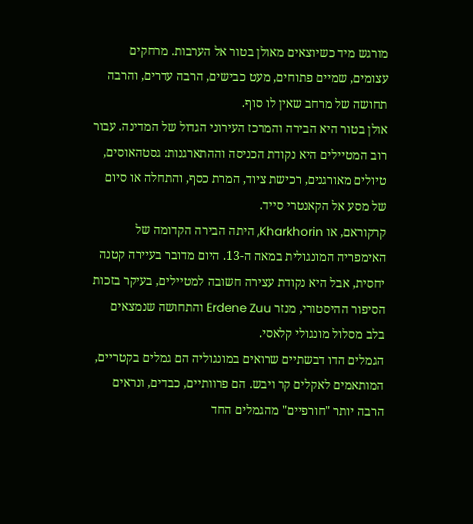מורגש מיד כשיוצאים מאולן בטור אל הערבות. מרחקים עצומים, שמיים פתוחים, מעט כבישים, הרבה עדרים, והרבה תחושה של מרחב שאין לו סוף.
אולן בטור היא הבירה והמרכז העירוני הגדול של המדינה. עבור רוב המטיילים היא נקודת הכניסה וההתארגנות: גסטהאוסים, טיולים מאורגנים, רכישת ציוד, המרת כסף, והתחלה או סיום של מסע אל הקאנטרי סייד.
קרקוראם, או Kharkhorin, היתה הבירה הקדומה של האימפריה המונגולית במאה ה-13. היום מדובר בעיירה קטנה יחסית, אבל היא נקודת עצירה חשובה למטיילים, בעיקר בזכות הסיפור ההיסטורי, מנזר Erdene Zuu והתחושה שנמצאים בלב מסלול מונגולי קלאסי.
הגמלים הדו דבשתיים שרואים במונגוליה הם גמלים בקטריים, המותאמים לאקלים קר ויבש. הם פרוותיים, כבדים, ונראים הרבה יותר "חורפיים" מהגמלים החד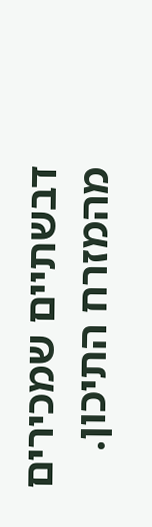דבשתיים שמכירים מהמזרח התיכון.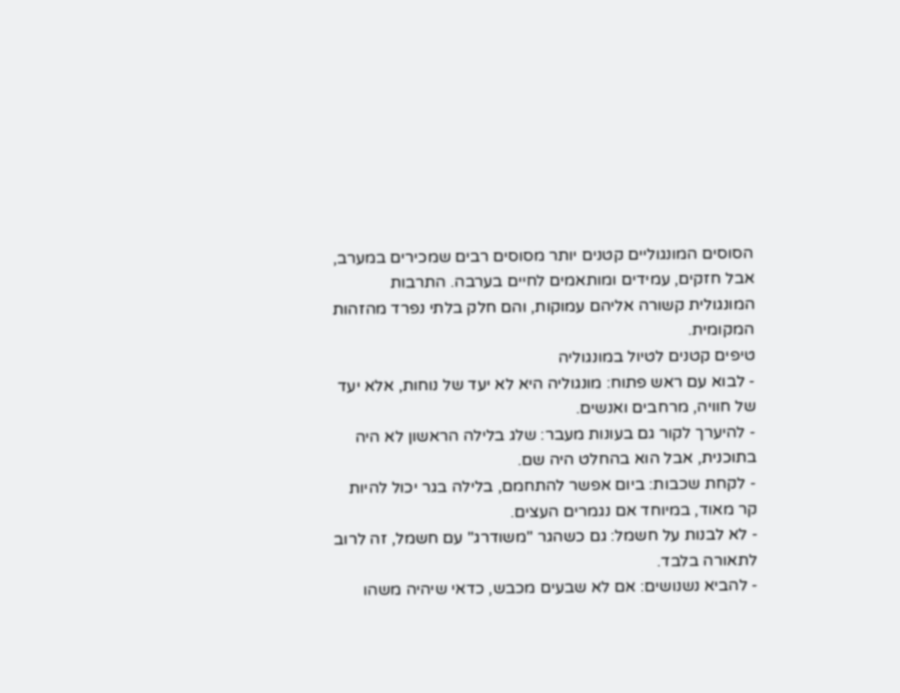הסוסים המונגוליים קטנים יותר מסוסים רבים שמכירים במערב, אבל חזקים, עמידים ומותאמים לחיים בערבה. התרבות המונגולית קשורה אליהם עמוקות, והם חלק בלתי נפרד מהזהות המקומית.
טיפים קטנים לטיול במונגוליה
- לבוא עם ראש פתוח: מונגוליה היא לא יעד של נוחות, אלא יעד של חוויה, מרחבים ואנשים.
- להיערך לקור גם בעונות מעבר: שלג בלילה הראשון לא היה בתוכנית, אבל הוא בהחלט היה שם.
- לקחת שכבות: ביום אפשר להתחמם, בלילה בגר יכול להיות קר מאוד, במיוחד אם נגמרים העצים.
- לא לבנות על חשמל: גם כשהגר "משודרג" עם חשמל, זה לרוב לתאורה בלבד.
- להביא נשנושים: אם לא שבעים מכבש, כדאי שיהיה משהו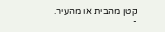קטן מהבית או מהעיר.
-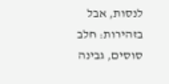לנסות, אבל בזהירות: חלב סוסים, גבינה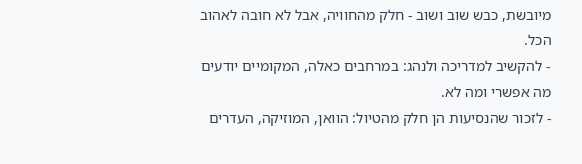מיובשת, כבש שוב ושוב - חלק מהחוויה, אבל לא חובה לאהוב הכל.
- להקשיב למדריכה ולנהג: במרחבים כאלה, המקומיים יודעים מה אפשרי ומה לא.
- לזכור שהנסיעות הן חלק מהטיול: הוואן, המוזיקה, העדרים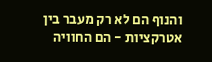והנוף הם לא רק מעבר בין אטרקציות - הם החוויה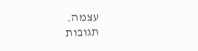עצמה.
תגובות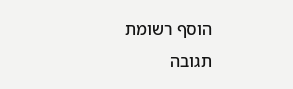הוסף רשומת תגובה